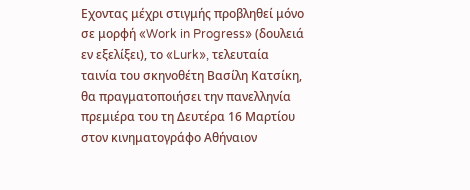Εχοντας μέχρι στιγμής προβληθεί μόνο σε μορφή «Work in Progress» (δουλειά εν εξελίξει), το «Lurk», τελευταία ταινία του σκηνοθέτη Βασίλη Κατσίκη, θα πραγματοποιήσει την πανελληνία πρεμιέρα του τη Δευτέρα 16 Μαρτίου στον κινηματογράφο Αθήναιον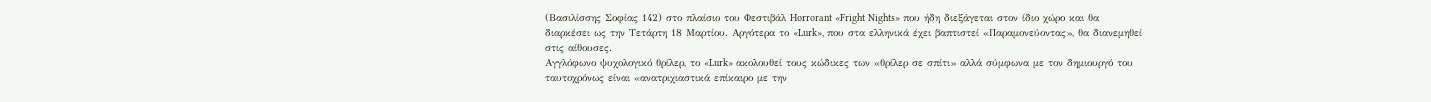(Βασιλίσσης Σοφίας 142) στο πλαίσιο του Φεστιβάλ Horrorant «Fright Nights» που ήδη διεξάγεται στον ίδιο χώρο και θα διαρκέσει ως την Τετάρτη 18 Μαρτίου. Αργότερα το «Lurk», που στα ελληνικά έχει βαπτιστεί «Παραμονεύοντας», θα διανεμηθεί στις αίθουσες.
Αγγλόφωνο ψυχολογικό θρίλερ, το «Lurk» ακολουθεί τους κώδικες των «θρίλερ σε σπίτι» αλλά σύμφωνα με τον δημιουργό του ταυτοχρόνως είναι «ανατριχιαστικά επίκαιρο με την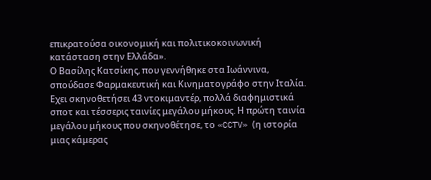επικρατούσα οικονομική και πολιτικοκοινωνική κατάσταση στην Ελλάδα».
Ο Βασίλης Κατσίκης, που γεννήθηκε στα Ιωάννινα, σπούδασε Φαρμακευτική και Κινηματογράφο στην Ιταλία. Εχει σκηνοθετήσει 43 ντοκιμαντέρ, πολλά διαφημιστικά σποτ και τέσσερις ταινίες μεγάλου μήκους. Η πρώτη ταινία μεγάλου μήκους που σκηνοθέτησε, το «CCTV» (η ιστορία μιας κάμερας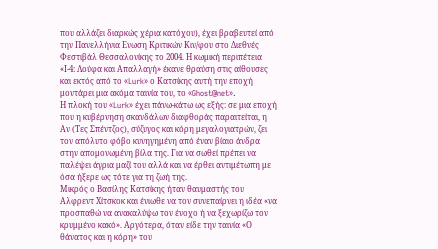που αλλάζει διαρκώς χέρια κατόχου), έχει βραβευτεί από την Πανελλήνια Ενωση Κριτικών Κιν/φου στο Διεθνές Φεστιβάλ Θεσσαλονίκης το 2004. Η κωμική περιπέτεια «Ι-4: Λούφα και Απαλλαγή» έκανε θραύση στις αίθουσες και εκτός από το «Lurk» ο Κατσίκης αυτή την εποχή μοντάρει μια ακόμα ταινία του, το «Ghost@net».
Η πλοκή του «Lurk» έχει πάνω-κάτω ως εξής: σε μια εποχή που η κυβέρνηση σκανδάλων διαφθοράς παραιτείται, η Αν (Τες Σπέντζος), σύζυγος και κόρη μεγαλογιατρών, ζει τον απόλυτο φόβο κυνηγημένη από έναν βίαιο άνδρα στην απομονωμένη βίλα της. Για να σωθεί πρέπει να παλέψει άγρια μαζί του αλλά και να έρθει αντιμέτωπη με όσα ήξερε ως τότε για τη ζωή της.
Μικρός ο Βασίλης Κατσίκης ήταν θαυμαστής του Αλφρεντ Χίτσκοκ και ένιωθε να τον συνεπαίρνει η ιδέα «να προσπαθώ να ανακαλύψω τον ένοχο ή να ξεχωρίζω τον κρυμμένο κακό». Αργότερα, όταν είδε την ταινία «Ο θάνατος και η κόρη» του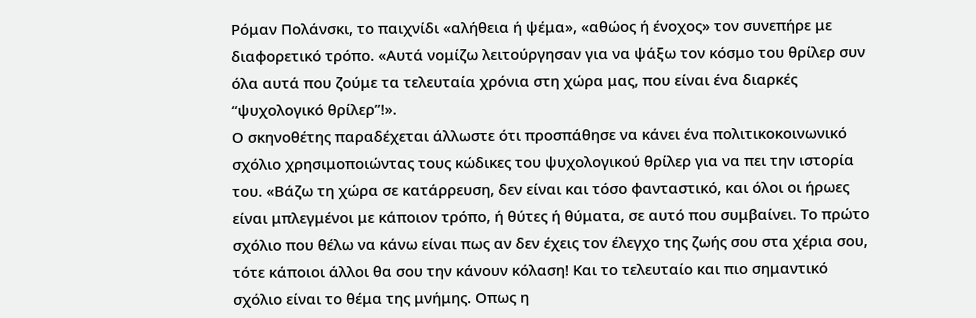Ρόμαν Πολάνσκι, το παιχνίδι «αλήθεια ή ψέμα», «αθώος ή ένοχος» τον συνεπήρε με διαφορετικό τρόπο. «Αυτά νομίζω λειτούργησαν για να ψάξω τον κόσμο του θρίλερ συν όλα αυτά που ζούμε τα τελευταία χρόνια στη χώρα μας, που είναι ένα διαρκές “ψυχολογικό θρίλερ”!».
Ο σκηνοθέτης παραδέχεται άλλωστε ότι προσπάθησε να κάνει ένα πολιτικοκοινωνικό σχόλιο χρησιμοποιώντας τους κώδικες του ψυχολογικού θρίλερ για να πει την ιστορία του. «Βάζω τη χώρα σε κατάρρευση, δεν είναι και τόσο φανταστικό, και όλοι οι ήρωες είναι μπλεγμένοι με κάποιον τρόπο, ή θύτες ή θύματα, σε αυτό που συμβαίνει. Το πρώτο σχόλιο που θέλω να κάνω είναι πως αν δεν έχεις τον έλεγχο της ζωής σου στα χέρια σου, τότε κάποιοι άλλοι θα σου την κάνουν κόλαση! Και το τελευταίο και πιο σημαντικό σχόλιο είναι το θέμα της μνήμης. Οπως η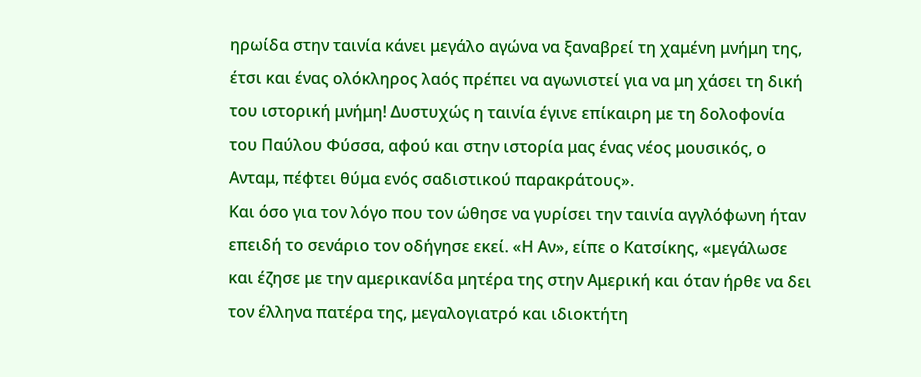ηρωίδα στην ταινία κάνει μεγάλο αγώνα να ξαναβρεί τη χαμένη μνήμη της, έτσι και ένας ολόκληρος λαός πρέπει να αγωνιστεί για να μη χάσει τη δική του ιστορική μνήμη! Δυστυχώς η ταινία έγινε επίκαιρη με τη δολοφονία του Παύλου Φύσσα, αφού και στην ιστορία μας ένας νέος μουσικός, ο Ανταμ, πέφτει θύμα ενός σαδιστικού παρακράτους».
Και όσο για τον λόγο που τον ώθησε να γυρίσει την ταινία αγγλόφωνη ήταν επειδή το σενάριο τον οδήγησε εκεί. «Η Αν», είπε ο Κατσίκης, «μεγάλωσε και έζησε με την αμερικανίδα μητέρα της στην Αμερική και όταν ήρθε να δει τον έλληνα πατέρα της, μεγαλογιατρό και ιδιοκτήτη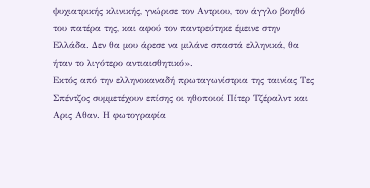ψυχιατρικής κλινικής, γνώρισε τον Αντριου, τον άγγλο βοηθό του πατέρα της, και αφού τον παντρεύτηκε έμεινε στην Ελλάδα. Δεν θα μου άρεσε να μιλάνε σπαστά ελληνικά, θα ήταν το λιγότερο αντιαισθητικό».
Εκτός από την ελληνοκαναδή πρωταγωνίστρια της ταινίας Τες Σπέντζος συμμετέχουν επίσης οι ηθοποιοί Πίτερ Τζέραλντ και Αρις Αθαν. Η φωτογραφία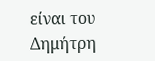είναι του Δημήτρη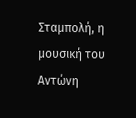Σταμπολή, η μουσική του Αντώνη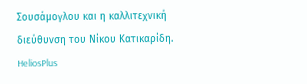Σουσάμογλου και η καλλιτεχνική διεύθυνση του Νίκου Κατικαρίδη.
HeliosPlus